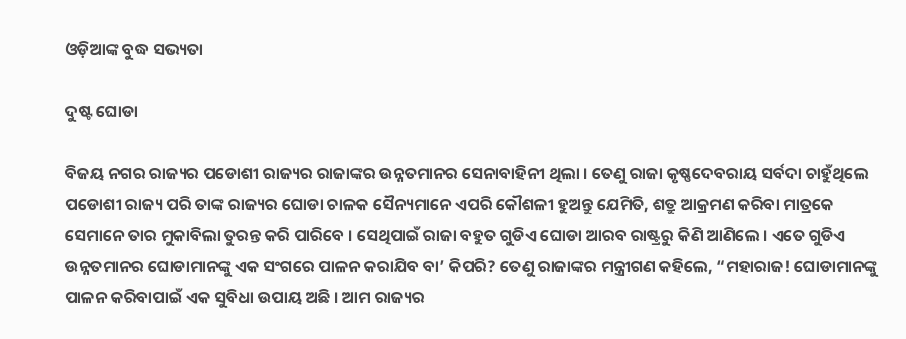ଓଡ଼ିଆଙ୍କ ବୁଦ୍ଧ ସଭ୍ୟତା

ଦୁଷ୍ଟ ଘୋଡା

ବିଜୟ ନଗର ରାଜ୍ୟର ପଡୋଶୀ ରାଜ୍ୟର ରାଜାଙ୍କର ଉନ୍ନତମାନର ସେନାବାହିନୀ ଥିଲା । ତେଣୁ ରାଜା କୃଷ୍ଣଦେବରାୟ ସର୍ବଦା ଚାହୁଁଥିଲେ ପଡୋଶୀ ରାଜ୍ୟ ପରି ତାଙ୍କ ରାଜ୍ୟର ଘୋଡା ଚାଳକ ସୈନ୍ୟମାନେ ଏପରି କୌଶଳୀ ହୁଅନ୍ତୁ ଯେମିତି, ଶତ୍ରୁ ଆକ୍ରମଣ କରିବା ମାତ୍ରକେ ସେମାନେ ତାର ମୁକାବିଲା ତୁରନ୍ତ କରି ପାରିବେ । ସେଥିପାଇଁ ରାଜା ବହୁତ ଗୁଡିଏ ଘୋଡା ଆରବ ରାଷ୍ଟ୍ରରୁ କିଣି ଆଣିଲେ । ଏତେ ଗୁଡିଏ ଉନ୍ନତମାନର ଘୋଡାମାନଙ୍କୁ ଏକ ସଂଗରେ ପାଳନ କରାଯିବ ବା’ କିପରି? ତେଣୁ ରାଜାଙ୍କର ମନ୍ତ୍ରୀଗଣ କହିଲେ, “ମହାରାଜ! ଘୋଡାମାନଙ୍କୁ ପାଳନ କରିବାପାଇଁ ଏକ ସୁବିଧା ଉପାୟ ଅଛି । ଆମ ରାଜ୍ୟର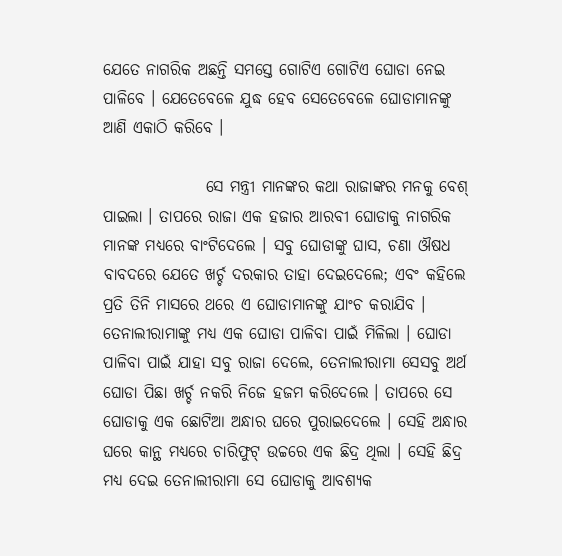ଯେତେ ନାଗରିକ ଅଛନ୍ତି ସମସ୍ତେ ଗୋଟିଏ ଗୋଟିଏ ଘୋଡା ନେଇ ପାଳିବେ । ଯେତେବେଳେ ଯୁଦ୍ଧ ହେବ ସେତେବେଳେ ଘୋଡାମାନଙ୍କୁ ଆଣି ଏକାଠି କରିବେ ।

                ସେ ମନ୍ତ୍ରୀ ମାନଙ୍କର କଥା ରାଜାଙ୍କର ମନକୁ ବେଶ୍ ପାଇଲା । ତାପରେ ରାଜା ଏକ ହଜାର ଆରବୀ ଘୋଡାକୁ ନାଗରିକ ମାନଙ୍କ ମଧ୍ୟରେ ବାଂଟିଦେଲେ । ସବୁ ଘୋଡାଙ୍କୁ ଘାସ, ଚଣା ଔଷଧ ବାବଦରେ ଯେତେ ଖର୍ଚ୍ଚ ଦରକାର ତାହା ଦେଇଦେଲେ; ଏବଂ କହିଲେ ପ୍ରତି ତିନି ମାସରେ ଥରେ ଏ ଘୋଡାମାନଙ୍କୁ ଯାଂଚ କରାଯିବ । ତେନାଲୀରାମାଙ୍କୁ ମଧ୍ୟ ଏକ ଘୋଡା ପାଳିବା ପାଇଁ ମିଳିଲା । ଘୋଡା ପାଳିବା ପାଇଁ ଯାହା ସବୁ ରାଜା ଦେଲେ, ତେନାଲୀରାମା ସେସବୁ ଅର୍ଥ ଘୋଡା ପିଛା ଖର୍ଚ୍ଚ ନକରି ନିଜେ ହଜମ କରିଦେଲେ । ତାପରେ ସେ ଘୋଡାକୁ ଏକ ଛୋଟିଆ ଅନ୍ଧାର ଘରେ ପୁରାଇଦେଲେ । ସେହି ଅନ୍ଧାର ଘରେ କାନ୍ଥ ମଧ୍ୟରେ ଚାରିଫୁଟ୍ ଉଚ୍ଚରେ ଏକ ଛିଦ୍ର ଥିଲା । ସେହି ଛିଦ୍ର ମଧ୍ୟ ଦେଇ ତେନାଲୀରାମା ସେ ଘୋଡାକୁ ଆବଶ୍ୟକ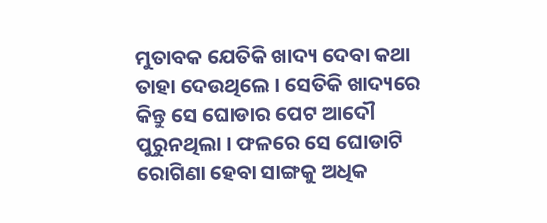ମୁତାବକ ଯେତିକି ଖାଦ୍ୟ ଦେବା କଥା ତାହା ଦେଉଥିଲେ । ସେତିକି ଖାଦ୍ୟରେ କିନ୍ତୁ ସେ ଘୋଡାର ପେଟ ଆଦୌ ପୁରୁନଥିଲା । ଫଳରେ ସେ ଘୋଡାଟି ରୋଗିଣା ହେବା ସାଙ୍ଗକୁ ଅଧିକ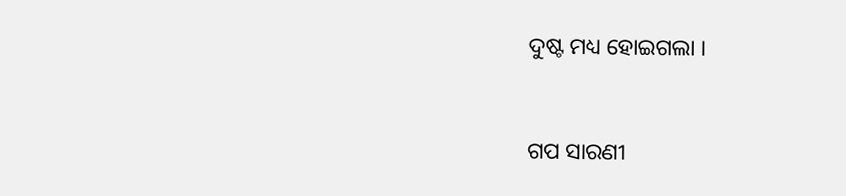ଦୁଷ୍ଟ ମଧ୍ୟ ହୋଇଗଲା ।


ଗପ ସାରଣୀ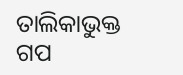ତାଲିକାଭୁକ୍ତ ଗପ